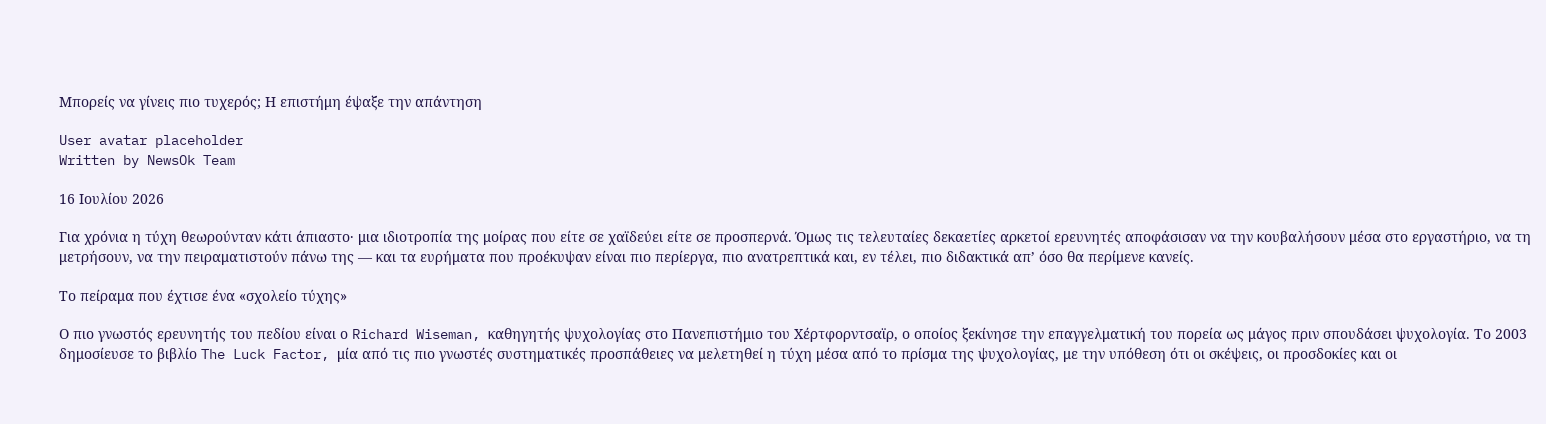Μπορείς να γίνεις πιο τυχερός; Η επιστήμη έψαξε την απάντηση

User avatar placeholder
Written by NewsOk Team

16 Ιουλίου 2026

Για χρόνια η τύχη θεωρούνταν κάτι άπιαστο· μια ιδιοτροπία της μοίρας που είτε σε χαϊδεύει είτε σε προσπερνά. Όμως τις τελευταίες δεκαετίες αρκετοί ερευνητές αποφάσισαν να την κουβαλήσουν μέσα στο εργαστήριο, να τη μετρήσουν, να την πειραματιστούν πάνω της — και τα ευρήματα που προέκυψαν είναι πιο περίεργα, πιο ανατρεπτικά και, εν τέλει, πιο διδακτικά απ’ όσο θα περίμενε κανείς.

Το πείραμα που έχτισε ένα «σχολείο τύχης»

Ο πιο γνωστός ερευνητής του πεδίου είναι ο Richard Wiseman, καθηγητής ψυχολογίας στο Πανεπιστήμιο του Χέρτφορντσαϊρ, ο οποίος ξεκίνησε την επαγγελματική του πορεία ως μάγος πριν σπουδάσει ψυχολογία. Το 2003 δημοσίευσε το βιβλίο The Luck Factor, μία από τις πιο γνωστές συστηματικές προσπάθειες να μελετηθεί η τύχη μέσα από το πρίσμα της ψυχολογίας, με την υπόθεση ότι οι σκέψεις, οι προσδοκίες και οι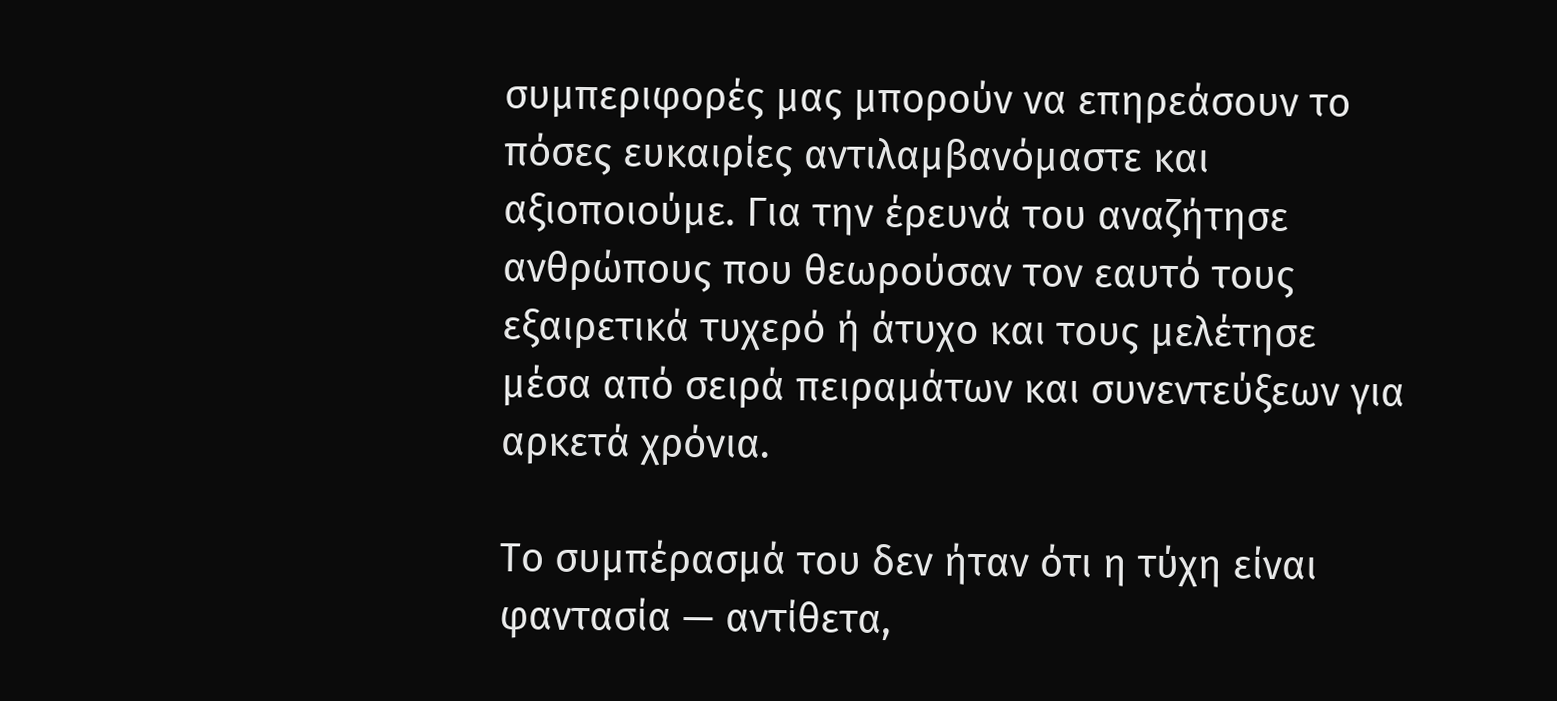συμπεριφορές μας μπορούν να επηρεάσουν το πόσες ευκαιρίες αντιλαμβανόμαστε και αξιοποιούμε. Για την έρευνά του αναζήτησε ανθρώπους που θεωρούσαν τον εαυτό τους εξαιρετικά τυχερό ή άτυχο και τους μελέτησε μέσα από σειρά πειραμάτων και συνεντεύξεων για αρκετά χρόνια.

Το συμπέρασμά του δεν ήταν ότι η τύχη είναι φαντασία — αντίθετα,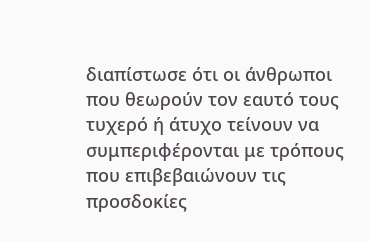διαπίστωσε ότι οι άνθρωποι που θεωρούν τον εαυτό τους τυχερό ή άτυχο τείνουν να συμπεριφέρονται με τρόπους που επιβεβαιώνουν τις προσδοκίες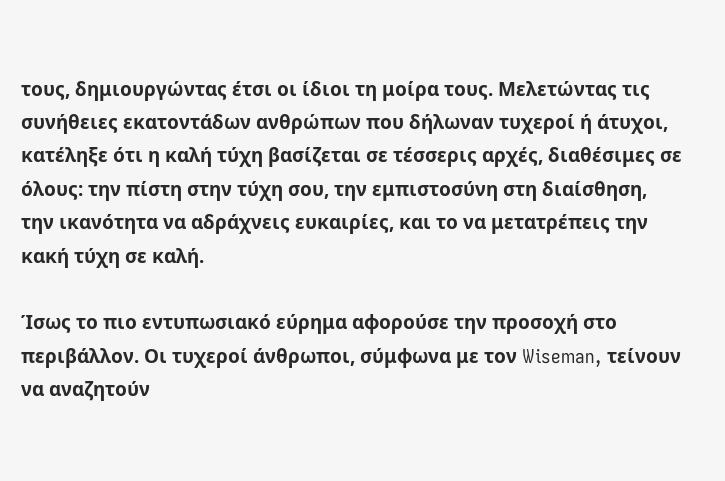τους, δημιουργώντας έτσι οι ίδιοι τη μοίρα τους. Μελετώντας τις συνήθειες εκατοντάδων ανθρώπων που δήλωναν τυχεροί ή άτυχοι, κατέληξε ότι η καλή τύχη βασίζεται σε τέσσερις αρχές, διαθέσιμες σε όλους: την πίστη στην τύχη σου, την εμπιστοσύνη στη διαίσθηση, την ικανότητα να αδράχνεις ευκαιρίες, και το να μετατρέπεις την κακή τύχη σε καλή.

Ίσως το πιο εντυπωσιακό εύρημα αφορούσε την προσοχή στο περιβάλλον. Οι τυχεροί άνθρωποι, σύμφωνα με τον Wiseman, τείνουν να αναζητούν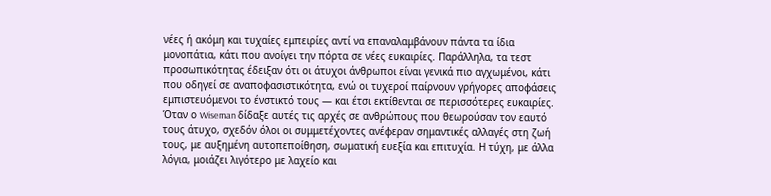νέες ή ακόμη και τυχαίες εμπειρίες αντί να επαναλαμβάνουν πάντα τα ίδια μονοπάτια, κάτι που ανοίγει την πόρτα σε νέες ευκαιρίες. Παράλληλα, τα τεστ προσωπικότητας έδειξαν ότι οι άτυχοι άνθρωποι είναι γενικά πιο αγχωμένοι, κάτι που οδηγεί σε αναποφασιστικότητα, ενώ οι τυχεροί παίρνουν γρήγορες αποφάσεις εμπιστευόμενοι το ένστικτό τους — και έτσι εκτίθενται σε περισσότερες ευκαιρίες. Όταν ο Wiseman δίδαξε αυτές τις αρχές σε ανθρώπους που θεωρούσαν τον εαυτό τους άτυχο, σχεδόν όλοι οι συμμετέχοντες ανέφεραν σημαντικές αλλαγές στη ζωή τους, με αυξημένη αυτοπεποίθηση, σωματική ευεξία και επιτυχία. Η τύχη, με άλλα λόγια, μοιάζει λιγότερο με λαχείο και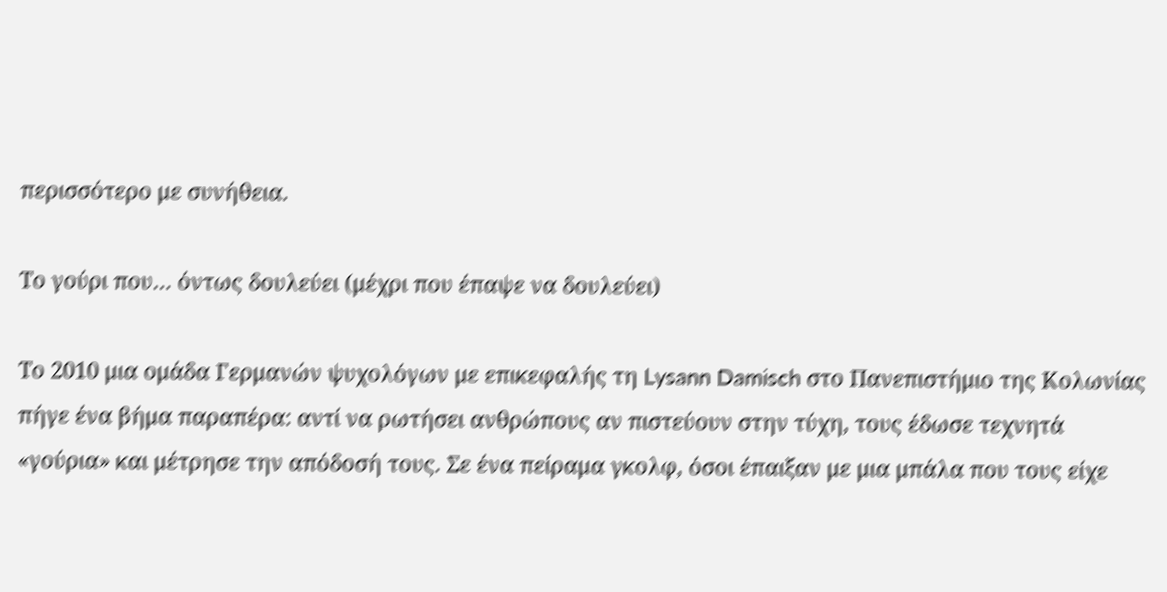περισσότερο με συνήθεια.

Το γούρι που… όντως δουλεύει (μέχρι που έπαψε να δουλεύει)

Το 2010 μια ομάδα Γερμανών ψυχολόγων με επικεφαλής τη Lysann Damisch στο Πανεπιστήμιο της Κολωνίας πήγε ένα βήμα παραπέρα: αντί να ρωτήσει ανθρώπους αν πιστεύουν στην τύχη, τους έδωσε τεχνητά «γούρια» και μέτρησε την απόδοσή τους. Σε ένα πείραμα γκολφ, όσοι έπαιξαν με μια μπάλα που τους είχε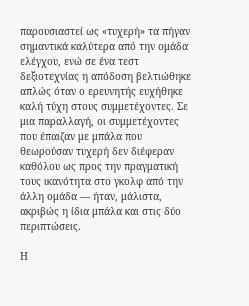παρουσιαστεί ως «τυχερή» τα πήγαν σημαντικά καλύτερα από την ομάδα ελέγχου, ενώ σε ένα τεστ δεξιοτεχνίας η απόδοση βελτιώθηκε απλώς όταν ο ερευνητής ευχήθηκε καλή τύχη στους συμμετέχοντες. Σε μια παραλλαγή, οι συμμετέχοντες που έπαιζαν με μπάλα που θεωρούσαν τυχερή δεν διέφεραν καθόλου ως προς την πραγματική τους ικανότητα στο γκολφ από την άλλη ομάδα — ήταν, μάλιστα, ακριβώς η ίδια μπάλα και στις δύο περιπτώσεις.

Η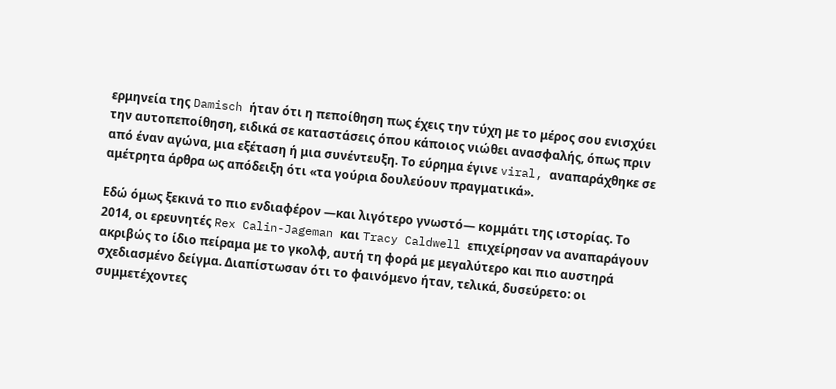ερμηνεία της Damisch ήταν ότι η πεποίθηση πως έχεις την τύχη με το μέρος σου ενισχύει την αυτοπεποίθηση, ειδικά σε καταστάσεις όπου κάποιος νιώθει ανασφαλής, όπως πριν από έναν αγώνα, μια εξέταση ή μια συνέντευξη. Το εύρημα έγινε viral, αναπαράχθηκε σε αμέτρητα άρθρα ως απόδειξη ότι «τα γούρια δουλεύουν πραγματικά».

Εδώ όμως ξεκινά το πιο ενδιαφέρον —και λιγότερο γνωστό— κομμάτι της ιστορίας. Το 2014, οι ερευνητές Rex Calin-Jageman και Tracy Caldwell επιχείρησαν να αναπαράγουν ακριβώς το ίδιο πείραμα με το γκολφ, αυτή τη φορά με μεγαλύτερο και πιο αυστηρά σχεδιασμένο δείγμα. Διαπίστωσαν ότι το φαινόμενο ήταν, τελικά, δυσεύρετο: οι συμμετέχοντες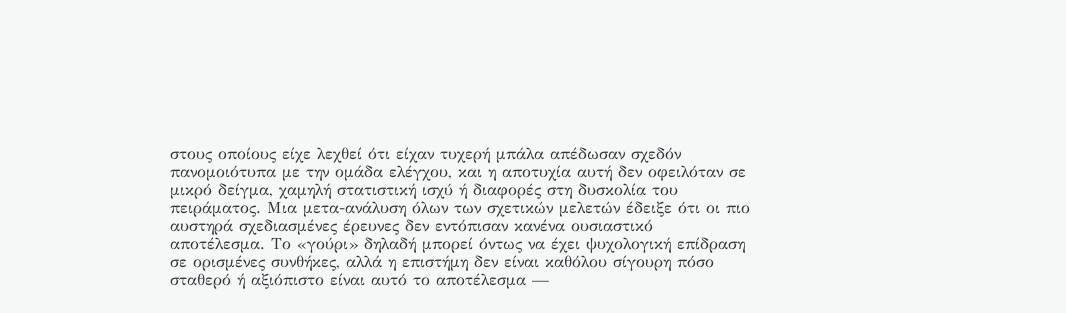στους οποίους είχε λεχθεί ότι είχαν τυχερή μπάλα απέδωσαν σχεδόν πανομοιότυπα με την ομάδα ελέγχου, και η αποτυχία αυτή δεν οφειλόταν σε μικρό δείγμα, χαμηλή στατιστική ισχύ ή διαφορές στη δυσκολία του πειράματος. Μια μετα-ανάλυση όλων των σχετικών μελετών έδειξε ότι οι πιο αυστηρά σχεδιασμένες έρευνες δεν εντόπισαν κανένα ουσιαστικό αποτέλεσμα. Το «γούρι» δηλαδή μπορεί όντως να έχει ψυχολογική επίδραση σε ορισμένες συνθήκες, αλλά η επιστήμη δεν είναι καθόλου σίγουρη πόσο σταθερό ή αξιόπιστο είναι αυτό το αποτέλεσμα —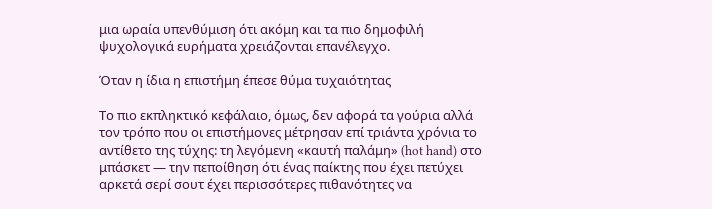μια ωραία υπενθύμιση ότι ακόμη και τα πιο δημοφιλή ψυχολογικά ευρήματα χρειάζονται επανέλεγχο.

Όταν η ίδια η επιστήμη έπεσε θύμα τυχαιότητας

Το πιο εκπληκτικό κεφάλαιο, όμως, δεν αφορά τα γούρια αλλά τον τρόπο που οι επιστήμονες μέτρησαν επί τριάντα χρόνια το αντίθετο της τύχης: τη λεγόμενη «καυτή παλάμη» (hot hand) στο μπάσκετ — την πεποίθηση ότι ένας παίκτης που έχει πετύχει αρκετά σερί σουτ έχει περισσότερες πιθανότητες να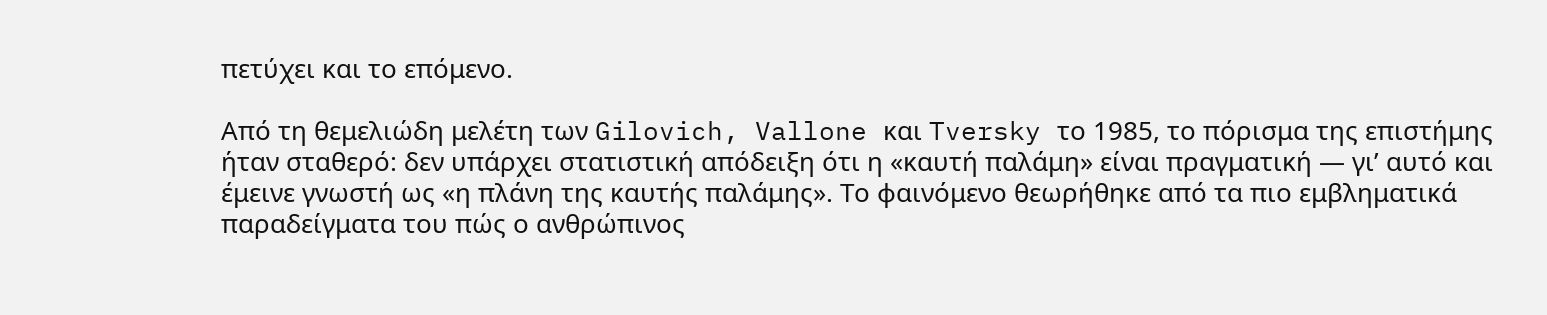πετύχει και το επόμενο.

Από τη θεμελιώδη μελέτη των Gilovich, Vallone και Tversky το 1985, το πόρισμα της επιστήμης ήταν σταθερό: δεν υπάρχει στατιστική απόδειξη ότι η «καυτή παλάμη» είναι πραγματική — γι’ αυτό και έμεινε γνωστή ως «η πλάνη της καυτής παλάμης». Το φαινόμενο θεωρήθηκε από τα πιο εμβληματικά παραδείγματα του πώς ο ανθρώπινος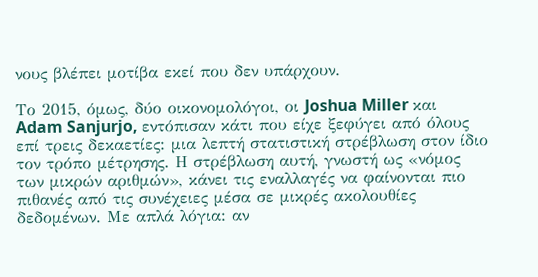νους βλέπει μοτίβα εκεί που δεν υπάρχουν.

Το 2015, όμως, δύο οικονομολόγοι, οι Joshua Miller και Adam Sanjurjo, εντόπισαν κάτι που είχε ξεφύγει από όλους επί τρεις δεκαετίες: μια λεπτή στατιστική στρέβλωση στον ίδιο τον τρόπο μέτρησης. Η στρέβλωση αυτή, γνωστή ως «νόμος των μικρών αριθμών», κάνει τις εναλλαγές να φαίνονται πιο πιθανές από τις συνέχειες μέσα σε μικρές ακολουθίες δεδομένων. Με απλά λόγια: αν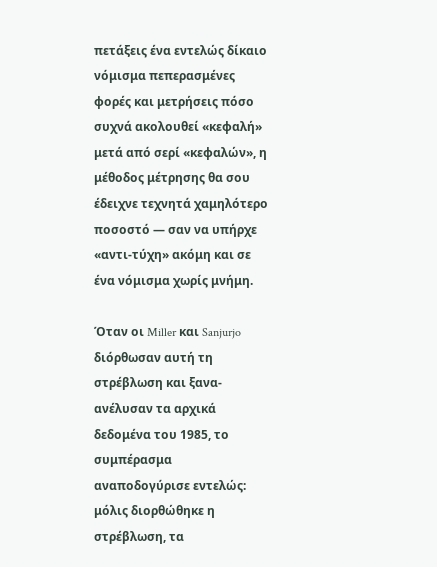πετάξεις ένα εντελώς δίκαιο νόμισμα πεπερασμένες φορές και μετρήσεις πόσο συχνά ακολουθεί «κεφαλή» μετά από σερί «κεφαλών», η μέθοδος μέτρησης θα σου έδειχνε τεχνητά χαμηλότερο ποσοστό — σαν να υπήρχε «αντι-τύχη» ακόμη και σε ένα νόμισμα χωρίς μνήμη.

Όταν οι Miller και Sanjurjo διόρθωσαν αυτή τη στρέβλωση και ξανα-ανέλυσαν τα αρχικά δεδομένα του 1985, το συμπέρασμα αναποδογύρισε εντελώς: μόλις διορθώθηκε η στρέβλωση, τα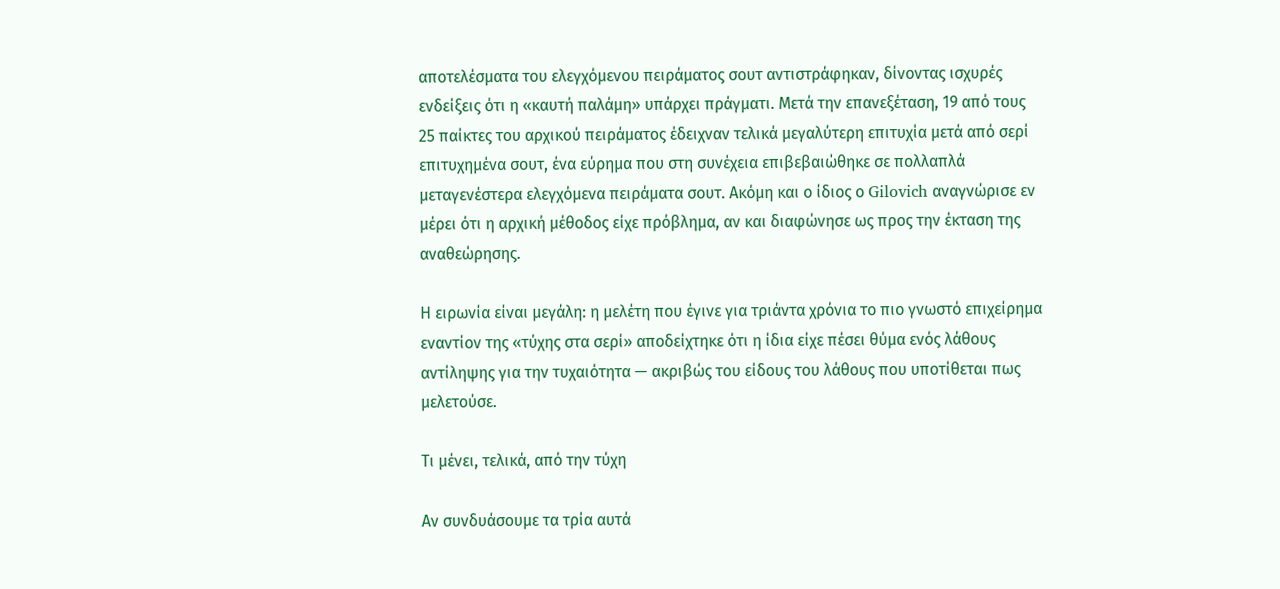αποτελέσματα του ελεγχόμενου πειράματος σουτ αντιστράφηκαν, δίνοντας ισχυρές ενδείξεις ότι η «καυτή παλάμη» υπάρχει πράγματι. Μετά την επανεξέταση, 19 από τους 25 παίκτες του αρχικού πειράματος έδειχναν τελικά μεγαλύτερη επιτυχία μετά από σερί επιτυχημένα σουτ, ένα εύρημα που στη συνέχεια επιβεβαιώθηκε σε πολλαπλά μεταγενέστερα ελεγχόμενα πειράματα σουτ. Ακόμη και ο ίδιος ο Gilovich αναγνώρισε εν μέρει ότι η αρχική μέθοδος είχε πρόβλημα, αν και διαφώνησε ως προς την έκταση της αναθεώρησης.

Η ειρωνία είναι μεγάλη: η μελέτη που έγινε για τριάντα χρόνια το πιο γνωστό επιχείρημα εναντίον της «τύχης στα σερί» αποδείχτηκε ότι η ίδια είχε πέσει θύμα ενός λάθους αντίληψης για την τυχαιότητα — ακριβώς του είδους του λάθους που υποτίθεται πως μελετούσε.

Τι μένει, τελικά, από την τύχη

Αν συνδυάσουμε τα τρία αυτά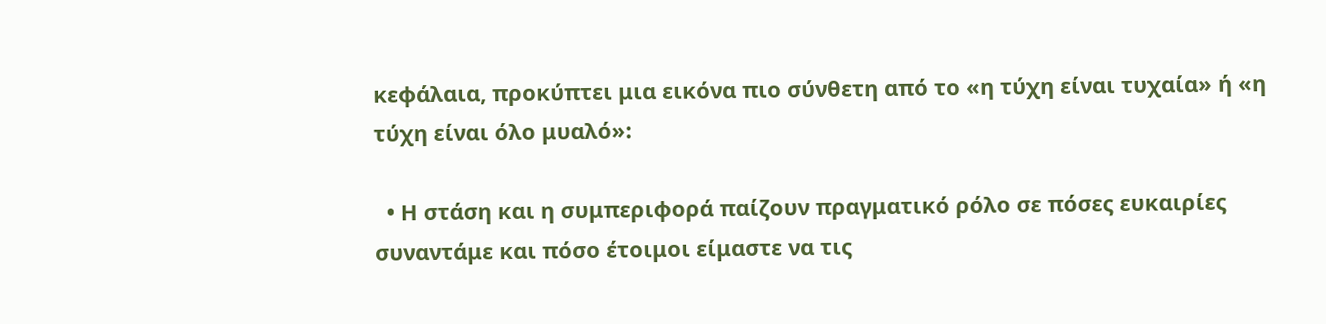κεφάλαια, προκύπτει μια εικόνα πιο σύνθετη από το «η τύχη είναι τυχαία» ή «η τύχη είναι όλο μυαλό»:

  • Η στάση και η συμπεριφορά παίζουν πραγματικό ρόλο σε πόσες ευκαιρίες συναντάμε και πόσο έτοιμοι είμαστε να τις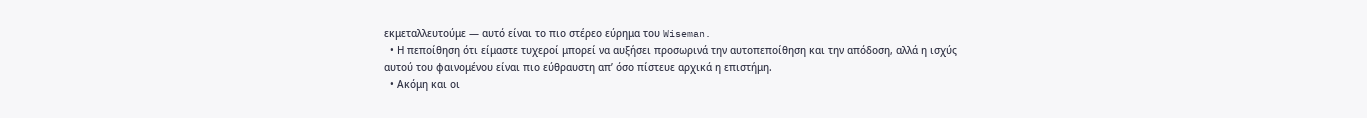εκμεταλλευτούμε — αυτό είναι το πιο στέρεο εύρημα του Wiseman.
  • Η πεποίθηση ότι είμαστε τυχεροί μπορεί να αυξήσει προσωρινά την αυτοπεποίθηση και την απόδοση, αλλά η ισχύς αυτού του φαινομένου είναι πιο εύθραυστη απ’ όσο πίστευε αρχικά η επιστήμη.
  • Ακόμη και οι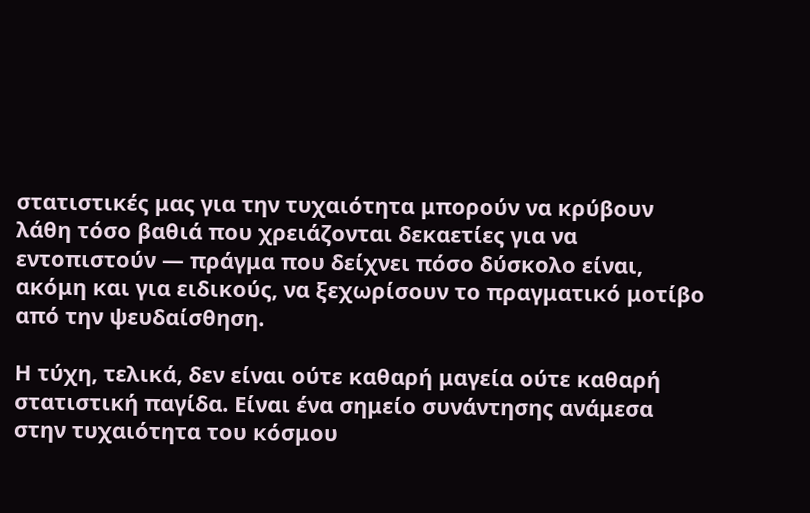στατιστικές μας για την τυχαιότητα μπορούν να κρύβουν λάθη τόσο βαθιά που χρειάζονται δεκαετίες για να εντοπιστούν — πράγμα που δείχνει πόσο δύσκολο είναι, ακόμη και για ειδικούς, να ξεχωρίσουν το πραγματικό μοτίβο από την ψευδαίσθηση.

Η τύχη, τελικά, δεν είναι ούτε καθαρή μαγεία ούτε καθαρή στατιστική παγίδα. Είναι ένα σημείο συνάντησης ανάμεσα στην τυχαιότητα του κόσμου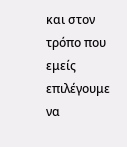και στον τρόπο που εμείς επιλέγουμε να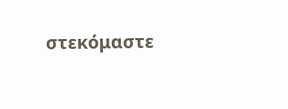στεκόμαστε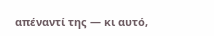απέναντί της — κι αυτό,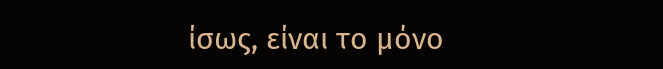ίσως, είναι το μόνο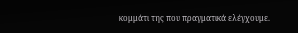κομμάτι της που πραγματικά ελέγχουμε.